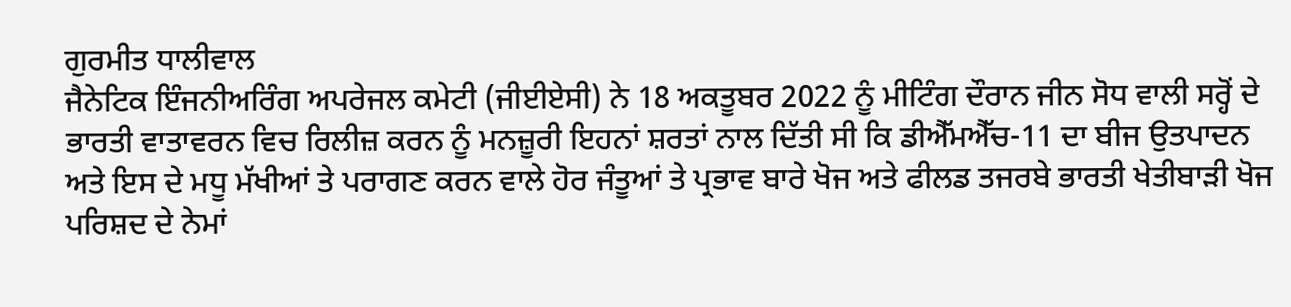ਗੁਰਮੀਤ ਧਾਲੀਵਾਲ
ਜੈਨੇਟਿਕ ਇੰਜਨੀਅਰਿੰਗ ਅਪਰੇਜਲ ਕਮੇਟੀ (ਜੀਈਏਸੀ) ਨੇ 18 ਅਕਤੂਬਰ 2022 ਨੂੰ ਮੀਟਿੰਗ ਦੌਰਾਨ ਜੀਨ ਸੋਧ ਵਾਲੀ ਸਰ੍ਹੋਂ ਦੇ ਭਾਰਤੀ ਵਾਤਾਵਰਨ ਵਿਚ ਰਿਲੀਜ਼ ਕਰਨ ਨੂੰ ਮਨਜ਼ੂਰੀ ਇਹਨਾਂ ਸ਼ਰਤਾਂ ਨਾਲ ਦਿੱਤੀ ਸੀ ਕਿ ਡੀਐੱਮਐੱਚ-11 ਦਾ ਬੀਜ ਉਤਪਾਦਨ ਅਤੇ ਇਸ ਦੇ ਮਧੂ ਮੱਖੀਆਂ ਤੇ ਪਰਾਗਣ ਕਰਨ ਵਾਲੇ ਹੋਰ ਜੰਤੂਆਂ ਤੇ ਪ੍ਰਭਾਵ ਬਾਰੇ ਖੋਜ ਅਤੇ ਫੀਲਡ ਤਜਰਬੇ ਭਾਰਤੀ ਖੇਤੀਬਾੜੀ ਖੋਜ ਪਰਿਸ਼ਦ ਦੇ ਨੇਮਾਂ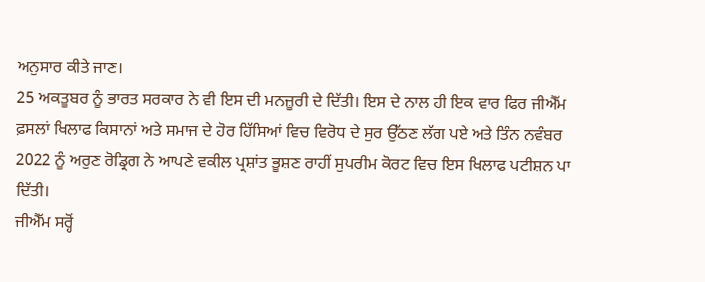ਅਨੁਸਾਰ ਕੀਤੇ ਜਾਣ।
25 ਅਕਤੂਬਰ ਨੂੰ ਭਾਰਤ ਸਰਕਾਰ ਨੇ ਵੀ ਇਸ ਦੀ ਮਨਜ਼ੂਰੀ ਦੇ ਦਿੱਤੀ। ਇਸ ਦੇ ਨਾਲ ਹੀ ਇਕ ਵਾਰ ਫਿਰ ਜੀਐੱਮ ਫ਼ਸਲਾਂ ਖਿਲਾਫ ਕਿਸਾਨਾਂ ਅਤੇ ਸਮਾਜ ਦੇ ਹੋਰ ਹਿੱਸਿਆਂ ਵਿਚ ਵਿਰੋਧ ਦੇ ਸੁਰ ਉੱਠਣ ਲੱਗ ਪਏ ਅਤੇ ਤਿੰਨ ਨਵੰਬਰ 2022 ਨੂੰ ਅਰੁਣ ਰੋਡ੍ਰਿਗ ਨੇ ਆਪਣੇ ਵਕੀਲ ਪ੍ਰਸ਼ਾਂਤ ਭੂਸ਼ਣ ਰਾਹੀਂ ਸੁਪਰੀਮ ਕੋਰਟ ਵਿਚ ਇਸ ਖਿਲਾਫ ਪਟੀਸ਼ਨ ਪਾ ਦਿੱਤੀ।
ਜੀਐੱਮ ਸਰ੍ਹੋਂ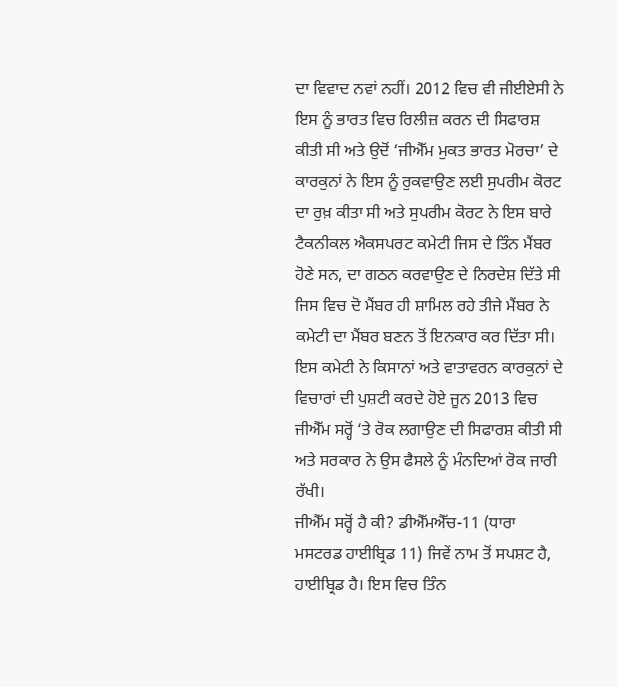ਦਾ ਵਿਵਾਦ ਨਵਾਂ ਨਹੀਂ। 2012 ਵਿਚ ਵੀ ਜੀਈਏਸੀ ਨੇ ਇਸ ਨੂੰ ਭਾਰਤ ਵਿਚ ਰਿਲੀਜ਼ ਕਰਨ ਦੀ ਸਿਫਾਰਸ਼ ਕੀਤੀ ਸੀ ਅਤੇ ਉਦੋਂ ‘ਜੀਐੱਮ ਮੁਕਤ ਭਾਰਤ ਮੋਰਚਾ’ ਦੇ ਕਾਰਕੁਨਾਂ ਨੇ ਇਸ ਨੂੰ ਰੁਕਵਾਉਣ ਲਈ ਸੁਪਰੀਮ ਕੋਰਟ ਦਾ ਰੁਖ਼ ਕੀਤਾ ਸੀ ਅਤੇ ਸੁਪਰੀਮ ਕੋਰਟ ਨੇ ਇਸ ਬਾਰੇ ਟੈਕਨੀਕਲ ਐਕਸਪਰਟ ਕਮੇਟੀ ਜਿਸ ਦੇ ਤਿੰਨ ਮੈਂਬਰ ਹੋਣੇ ਸਨ, ਦਾ ਗਠਨ ਕਰਵਾਉਣ ਦੇ ਨਿਰਦੇਸ਼ ਦਿੱਤੇ ਸੀ ਜਿਸ ਵਿਚ ਦੋ ਮੈਂਬਰ ਹੀ ਸ਼ਾਮਿਲ ਰਹੇ ਤੀਜੇ ਮੈਂਬਰ ਨੇ ਕਮੇਟੀ ਦਾ ਮੈਂਬਰ ਬਣਨ ਤੋਂ ਇਨਕਾਰ ਕਰ ਦਿੱਤਾ ਸੀ। ਇਸ ਕਮੇਟੀ ਨੇ ਕਿਸਾਨਾਂ ਅਤੇ ਵਾਤਾਵਰਨ ਕਾਰਕੁਨਾਂ ਦੇ ਵਿਚਾਰਾਂ ਦੀ ਪੁਸ਼ਟੀ ਕਰਦੇ ਹੋਏ ਜੂਨ 2013 ਵਿਚ ਜੀਐੱਮ ਸਰ੍ਹੋਂ ‘ਤੇ ਰੋਕ ਲਗਾਉਣ ਦੀ ਸਿਫਾਰਸ਼ ਕੀਤੀ ਸੀ ਅਤੇ ਸਰਕਾਰ ਨੇ ਉਸ ਫੈਸਲੇ ਨੂੰ ਮੰਨਦਿਆਂ ਰੋਕ ਜਾਰੀ ਰੱਖੀ।
ਜੀਐੱਮ ਸਰ੍ਹੋਂ ਹੈ ਕੀ? ਡੀਐੱਮਐੱਚ-11 (ਧਾਰਾ ਮਸਟਰਡ ਹਾਈਬ੍ਰਿਡ 11) ਜਿਵੇਂ ਨਾਮ ਤੋਂ ਸਪਸ਼ਟ ਹੈ, ਹਾਈਬ੍ਰਿਡ ਹੈ। ਇਸ ਵਿਚ ਤਿੰਨ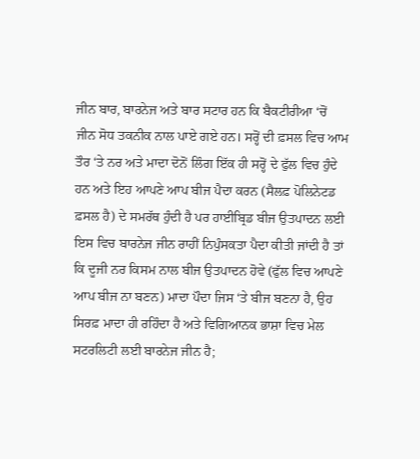ਜੀਨ ਬਾਰ, ਬਾਰਨੇਜ ਅਤੇ ਬਾਰ ਸਟਾਰ ਹਨ ਕਿ ਬੈਕਟੀਰੀਆ ‘ਚੋਂ ਜੀਨ ਸੋਧ ਤਕਨੀਕ ਨਾਲ ਪਾਏ ਗਏ ਹਨ। ਸਰ੍ਹੋਂ ਦੀ ਫ਼ਸਲ ਵਿਚ ਆਮ ਤੌਰ ‘ਤੇ ਨਰ ਅਤੇ ਮਾਦਾ ਦੋਨੋਂ ਲਿੰਗ ਇੱਕ ਹੀ ਸਰ੍ਹੋਂ ਦੇ ਫੁੱਲ ਵਿਚ ਹੁੰਦੇ ਹਨ ਅਤੇ ਇਹ ਆਪਣੇ ਆਪ ਬੀਜ ਪੈਦਾ ਕਰਨ (ਸੈਲਫ਼ ਪੋਲਿਨੇਟਡ ਫ਼ਸਲ ਹੈ) ਦੇ ਸਮਰੱਥ ਹੁੰਦੀ ਹੈ ਪਰ ਹਾਈਬ੍ਰਿਡ ਬੀਜ ਉਤਪਾਦਨ ਲਈ ਇਸ ਵਿਚ ਬਾਰਨੇਜ ਜੀਨ ਰਾਹੀਂ ਨਿਪੁੰਸਕਤਾ ਪੈਦਾ ਕੀਤੀ ਜਾਂਦੀ ਹੈ ਤਾਂ ਕਿ ਦੂਜੀ ਨਰ ਕਿਸਮ ਨਾਲ ਬੀਜ ਉਤਪਾਦਨ ਹੋਵੇ (ਫੁੱਲ ਵਿਚ ਆਪਣੇ ਆਪ ਬੀਜ ਨਾ ਬਣਨ) ਮਾਦਾ ਪੌਦਾ ਜਿਸ ‘ਤੇ ਬੀਜ ਬਣਨਾ ਹੈ, ਉਹ ਸਿਰਫ਼ ਮਾਦਾ ਹੀ ਰਹਿੰਦਾ ਹੈ ਅਤੇ ਵਿਗਿਆਨਕ ਭਾਸ਼ਾ ਵਿਚ ਮੇਲ ਸਟਰਲਿਟੀ ਲਈ ਬਾਰਨੇਜ ਜੀਨ ਹੈ;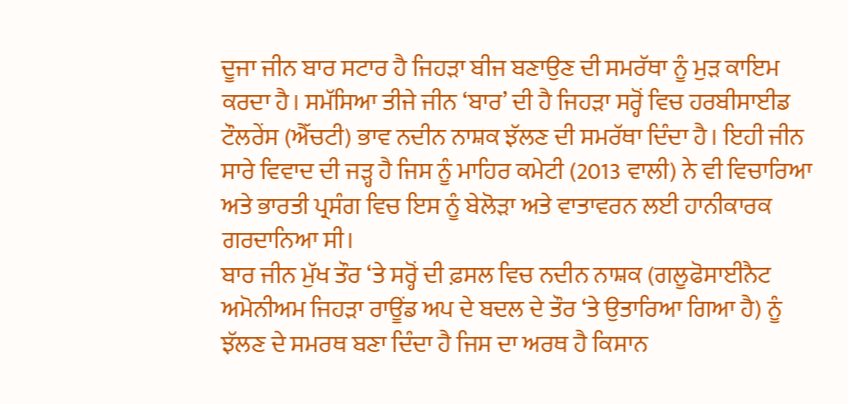ਦੂਜਾ ਜੀਨ ਬਾਰ ਸਟਾਰ ਹੈ ਜਿਹੜਾ ਬੀਜ ਬਣਾਉਣ ਦੀ ਸਮਰੱਥਾ ਨੂੰ ਮੁੜ ਕਾਇਮ ਕਰਦਾ ਹੈ। ਸਮੱਸਿਆ ਤੀਜੇ ਜੀਨ ‘ਬਾਰ’ ਦੀ ਹੈ ਜਿਹੜਾ ਸਰ੍ਹੋਂ ਵਿਚ ਹਰਬੀਸਾਈਡ ਟੌਲਰੇਂਸ (ਐੱਚਟੀ) ਭਾਵ ਨਦੀਨ ਨਾਸ਼ਕ ਝੱਲਣ ਦੀ ਸਮਰੱਥਾ ਦਿੰਦਾ ਹੈ। ਇਹੀ ਜੀਨ ਸਾਰੇ ਵਿਵਾਦ ਦੀ ਜੜ੍ਹ ਹੈ ਜਿਸ ਨੂੰ ਮਾਹਿਰ ਕਮੇਟੀ (2013 ਵਾਲੀ) ਨੇ ਵੀ ਵਿਚਾਰਿਆ ਅਤੇ ਭਾਰਤੀ ਪ੍ਰਸੰਗ ਵਿਚ ਇਸ ਨੂੰ ਬੇਲੋੜਾ ਅਤੇ ਵਾਤਾਵਰਨ ਲਈ ਹਾਨੀਕਾਰਕ ਗਰਦਾਨਿਆ ਸੀ।
ਬਾਰ ਜੀਨ ਮੁੱਖ ਤੌਰ ‘ਤੇ ਸਰ੍ਹੋਂ ਦੀ ਫ਼ਸਲ ਵਿਚ ਨਦੀਨ ਨਾਸ਼ਕ (ਗਲੂਫੋਸਾਈਨੈਟ ਅਮੋਨੀਅਮ ਜਿਹੜਾ ਰਾਊਂਡ ਅਪ ਦੇ ਬਦਲ ਦੇ ਤੌਰ ‘ਤੇ ਉਤਾਰਿਆ ਗਿਆ ਹੈ) ਨੂੰ ਝੱਲਣ ਦੇ ਸਮਰਥ ਬਣਾ ਦਿੰਦਾ ਹੈ ਜਿਸ ਦਾ ਅਰਥ ਹੈ ਕਿਸਾਨ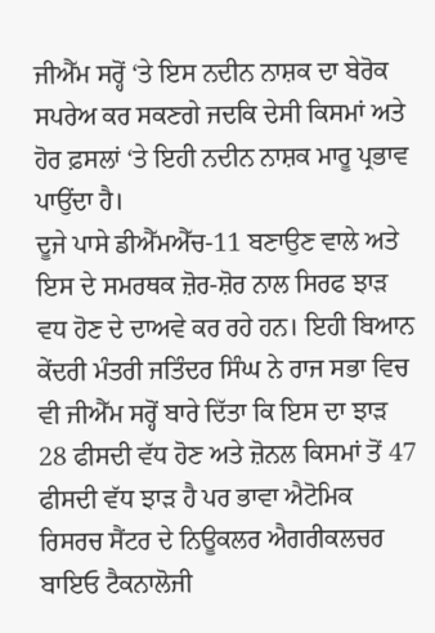ਜੀਐੱਮ ਸਰ੍ਹੋਂ ‘ਤੇ ਇਸ ਨਦੀਨ ਨਾਸ਼ਕ ਦਾ ਬੇਰੋਕ ਸਪਰੇਅ ਕਰ ਸਕਣਗੇ ਜਦਕਿ ਦੇਸੀ ਕਿਸਮਾਂ ਅਤੇ ਹੋਰ ਫ਼ਸਲਾਂ ‘ਤੇ ਇਹੀ ਨਦੀਨ ਨਾਸ਼ਕ ਮਾਰੂ ਪ੍ਰਭਾਵ ਪਾਉਂਦਾ ਹੈ।
ਦੂਜੇ ਪਾਸੇ ਡੀਐੱਮਐੱਚ-11 ਬਣਾਉਣ ਵਾਲੇ ਅਤੇ ਇਸ ਦੇ ਸਮਰਥਕ ਜ਼ੋਰ-ਸ਼ੋਰ ਨਾਲ ਸਿਰਫ ਝਾੜ ਵਧ ਹੋਣ ਦੇ ਦਾਅਵੇ ਕਰ ਰਹੇ ਹਨ। ਇਹੀ ਬਿਆਨ ਕੇਂਦਰੀ ਮੰਤਰੀ ਜਤਿੰਦਰ ਸਿੰਘ ਨੇ ਰਾਜ ਸਭਾ ਵਿਚ ਵੀ ਜੀਐੱਮ ਸਰ੍ਹੋਂ ਬਾਰੇ ਦਿੱਤਾ ਕਿ ਇਸ ਦਾ ਝਾੜ 28 ਫੀਸਦੀ ਵੱਧ ਹੋਣ ਅਤੇ ਜ਼ੋਨਲ ਕਿਸਮਾਂ ਤੋਂ 47 ਫੀਸਦੀ ਵੱਧ ਝਾੜ ਹੈ ਪਰ ਭਾਵਾ ਐਟੋਮਿਕ ਰਿਸਰਚ ਸੈਂਟਰ ਦੇ ਨਿਊਕਲਰ ਐਗਰੀਕਲਚਰ ਬਾਇਓ ਟੈਕਨਾਲੋਜੀ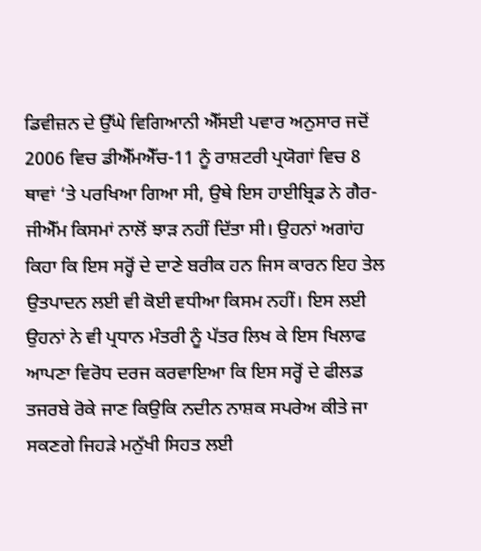ਡਿਵੀਜ਼ਨ ਦੇ ਉੱਘੇ ਵਿਗਿਆਨੀ ਐੱਸਈ ਪਵਾਰ ਅਨੁਸਾਰ ਜਦੋਂ 2006 ਵਿਚ ਡੀਐੱਮਐੱਚ-11 ਨੂੰ ਰਾਸ਼ਟਰੀ ਪ੍ਰਯੋਗਾਂ ਵਿਚ 8 ਥਾਵਾਂ ‘ਤੇ ਪਰਖਿਆ ਗਿਆ ਸੀ, ਉਥੇ ਇਸ ਹਾਈਬ੍ਰਿਡ ਨੇ ਗੈਰ-ਜੀਐੱਮ ਕਿਸਮਾਂ ਨਾਲੋਂ ਝਾੜ ਨਹੀਂ ਦਿੱਤਾ ਸੀ। ਉਹਨਾਂ ਅਗਾਂਹ ਕਿਹਾ ਕਿ ਇਸ ਸਰ੍ਹੋਂ ਦੇ ਦਾਣੇ ਬਰੀਕ ਹਨ ਜਿਸ ਕਾਰਨ ਇਹ ਤੇਲ ਉਤਪਾਦਨ ਲਈ ਵੀ ਕੋਈ ਵਧੀਆ ਕਿਸਮ ਨਹੀਂ। ਇਸ ਲਈ ਉਹਨਾਂ ਨੇ ਵੀ ਪ੍ਰਧਾਨ ਮੰਤਰੀ ਨੂੰ ਪੱਤਰ ਲਿਖ ਕੇ ਇਸ ਖਿਲਾਫ ਆਪਣਾ ਵਿਰੋਧ ਦਰਜ ਕਰਵਾਇਆ ਕਿ ਇਸ ਸਰ੍ਹੋਂ ਦੇ ਫੀਲਡ ਤਜਰਬੇ ਰੋਕੇ ਜਾਣ ਕਿਉਕਿ ਨਦੀਨ ਨਾਸ਼ਕ ਸਪਰੇਅ ਕੀਤੇ ਜਾ ਸਕਣਗੇ ਜਿਹੜੇ ਮਨੁੱਖੀ ਸਿਹਤ ਲਈ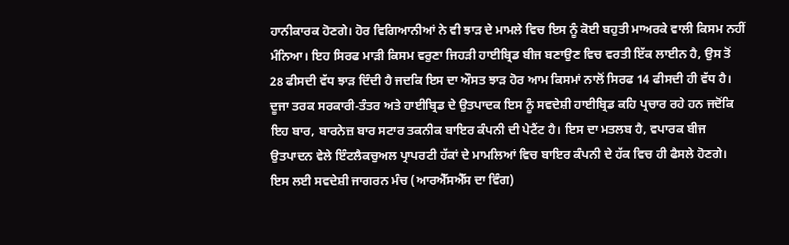ਹਾਨੀਕਾਰਕ ਹੋਣਗੇ। ਹੋਰ ਵਿਗਿਆਨੀਆਂ ਨੇ ਵੀ ਝਾੜ ਦੇ ਮਾਮਲੇ ਵਿਚ ਇਸ ਨੂੰ ਕੋਈ ਬਹੁਤੀ ਮਾਅਰਕੇ ਵਾਲੀ ਕਿਸਮ ਨਹੀਂ ਮੰਨਿਆ। ਇਹ ਸਿਰਫ ਮਾੜੀ ਕਿਸਮ ਵਰੁਣਾ ਜਿਹੜੀ ਹਾਈਬ੍ਰਿਡ ਬੀਜ ਬਣਾਉਣ ਵਿਚ ਵਰਤੀ ਇੱਕ ਲਾਈਨ ਹੈ, ਉਸ ਤੋਂ 28 ਫੀਸਦੀ ਵੱਧ ਝਾੜ ਦਿੰਦੀ ਹੈ ਜਦਕਿ ਇਸ ਦਾ ਔਸਤ ਝਾੜ ਹੋਰ ਆਮ ਕਿਸਮਾਂ ਨਾਲੋਂ ਸਿਰਫ 14 ਫੀਸਦੀ ਹੀ ਵੱਧ ਹੈ।
ਦੂਜਾ ਤਰਕ ਸਰਕਾਰੀ-ਤੰਤਰ ਅਤੇ ਹਾਈਬ੍ਰਿਡ ਦੇ ਉਤਪਾਦਕ ਇਸ ਨੂੰ ਸਵਦੇਸ਼ੀ ਹਾਈਬ੍ਰਿਡ ਕਹਿ ਪ੍ਰਚਾਰ ਰਹੇ ਹਨ ਜਦੋਂਕਿ ਇਹ ਬਾਰ, ਬਾਰਨੇਜ਼ ਬਾਰ ਸਟਾਰ ਤਕਨੀਕ ਬਾਇਰ ਕੰਪਨੀ ਦੀ ਪੇਟੈਂਟ ਹੈ। ਇਸ ਦਾ ਮਤਲਬ ਹੈ, ਵਪਾਰਕ ਬੀਜ ਉਤਪਾਦਨ ਵੇਲੇ ਇੰਟਲੈਕਚੁਅਲ ਪ੍ਰਾਪਰਟੀ ਹੱਕਾਂ ਦੇ ਮਾਮਲਿਆਂ ਵਿਚ ਬਾਇਰ ਕੰਪਨੀ ਦੇ ਹੱਕ ਵਿਚ ਹੀ ਫੈਸਲੇ ਹੋਣਗੇ। ਇਸ ਲਈ ਸਵਦੇਸ਼ੀ ਜਾਗਰਨ ਮੰਚ (ਆਰਐੱਸਐੱਸ ਦਾ ਵਿੰਗ)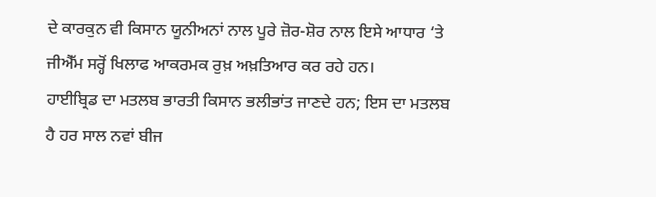ਦੇ ਕਾਰਕੁਨ ਵੀ ਕਿਸਾਨ ਯੂਨੀਅਨਾਂ ਨਾਲ ਪੂਰੇ ਜ਼ੋਰ-ਸ਼ੋਰ ਨਾਲ ਇਸੇ ਆਧਾਰ ‘ਤੇ ਜੀਐੱਮ ਸਰ੍ਹੋਂ ਖਿਲਾਫ ਆਕਰਮਕ ਰੁਖ਼ ਅਖ਼ਤਿਆਰ ਕਰ ਰਹੇ ਹਨ।
ਹਾਈਬ੍ਰਿਡ ਦਾ ਮਤਲਬ ਭਾਰਤੀ ਕਿਸਾਨ ਭਲੀਭਾਂਤ ਜਾਣਦੇ ਹਨ; ਇਸ ਦਾ ਮਤਲਬ ਹੈ ਹਰ ਸਾਲ ਨਵਾਂ ਬੀਜ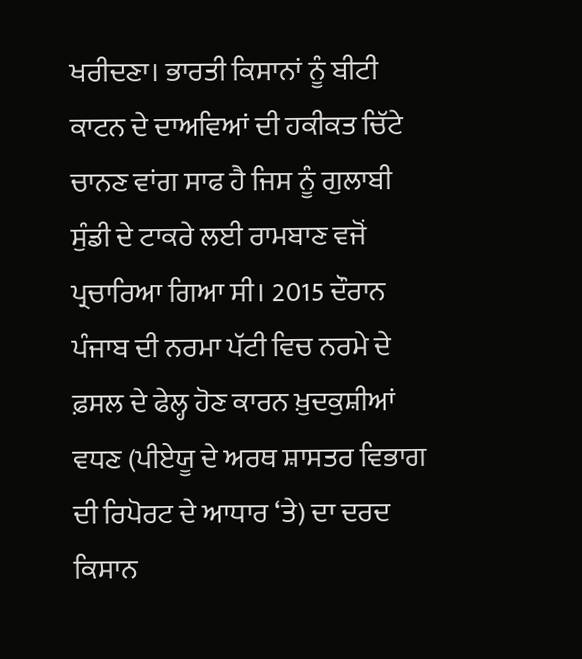ਖਰੀਦਣਾ। ਭਾਰਤੀ ਕਿਸਾਨਾਂ ਨੂੰ ਬੀਟੀ ਕਾਟਨ ਦੇ ਦਾਅਵਿਆਂ ਦੀ ਹਕੀਕਤ ਚਿੱਟੇ ਚਾਨਣ ਵਾਂਗ ਸਾਫ ਹੈ ਜਿਸ ਨੂੰ ਗੁਲਾਬੀ ਸੁੰਡੀ ਦੇ ਟਾਕਰੇ ਲਈ ਰਾਮਬਾਣ ਵਜੋਂ ਪ੍ਰਚਾਰਿਆ ਗਿਆ ਸੀ। 2015 ਦੌਰਾਨ ਪੰਜਾਬ ਦੀ ਨਰਮਾ ਪੱਟੀ ਵਿਚ ਨਰਮੇ ਦੇ ਫ਼ਸਲ ਦੇ ਫੇਲ੍ਹ ਹੋਣ ਕਾਰਨ ਖ਼ੁਦਕੁਸ਼ੀਆਂ ਵਧਣ (ਪੀਏਯੂ ਦੇ ਅਰਥ ਸ਼ਾਸਤਰ ਵਿਭਾਗ ਦੀ ਰਿਪੋਰਟ ਦੇ ਆਧਾਰ ‘ਤੇ) ਦਾ ਦਰਦ ਕਿਸਾਨ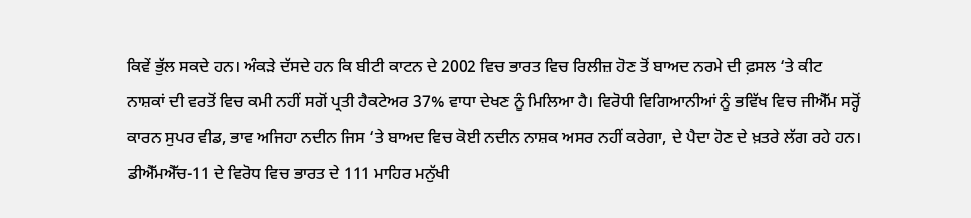ਕਿਵੇਂ ਭੁੱਲ ਸਕਦੇ ਹਨ। ਅੰਕੜੇ ਦੱਸਦੇ ਹਨ ਕਿ ਬੀਟੀ ਕਾਟਨ ਦੇ 2002 ਵਿਚ ਭਾਰਤ ਵਿਚ ਰਿਲੀਜ਼ ਹੋਣ ਤੋਂ ਬਾਅਦ ਨਰਮੇ ਦੀ ਫ਼ਸਲ ‘ਤੇ ਕੀਟ ਨਾਸ਼ਕਾਂ ਦੀ ਵਰਤੋਂ ਵਿਚ ਕਮੀ ਨਹੀਂ ਸਗੋਂ ਪ੍ਰਤੀ ਹੈਕਟੇਅਰ 37% ਵਾਧਾ ਦੇਖਣ ਨੂੰ ਮਿਲਿਆ ਹੈ। ਵਿਰੋਧੀ ਵਿਗਿਆਨੀਆਂ ਨੂੰ ਭਵਿੱਖ ਵਿਚ ਜੀਐੱਮ ਸਰ੍ਹੋਂ ਕਾਰਨ ਸੁਪਰ ਵੀਡ, ਭਾਵ ਅਜਿਹਾ ਨਦੀਨ ਜਿਸ ‘ਤੇ ਬਾਅਦ ਵਿਚ ਕੋਈ ਨਦੀਨ ਨਾਸ਼ਕ ਅਸਰ ਨਹੀਂ ਕਰੇਗਾ, ਦੇ ਪੈਦਾ ਹੋਣ ਦੇ ਖ਼ਤਰੇ ਲੱਗ ਰਹੇ ਹਨ।
ਡੀਐੱਮਐੱਚ-11 ਦੇ ਵਿਰੋਧ ਵਿਚ ਭਾਰਤ ਦੇ 111 ਮਾਹਿਰ ਮਨੁੱਖੀ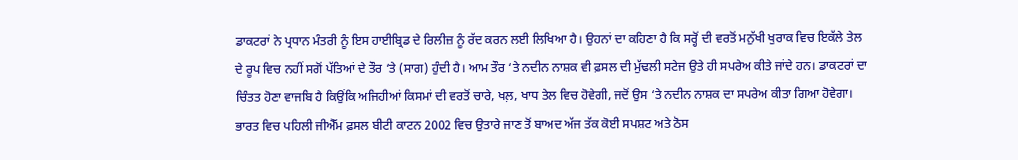ਡਾਕਟਰਾਂ ਨੇ ਪ੍ਰਧਾਨ ਮੰਤਰੀ ਨੂੰ ਇਸ ਹਾਈਬ੍ਰਿਡ ਦੇ ਰਿਲੀਜ਼ ਨੂੰ ਰੱਦ ਕਰਨ ਲਈ ਲਿਖਿਆ ਹੈ। ਉਹਨਾਂ ਦਾ ਕਹਿਣਾ ਹੈ ਕਿ ਸਰ੍ਹੋਂ ਦੀ ਵਰਤੋਂ ਮਨੁੱਖੀ ਖੁਰਾਕ ਵਿਚ ਇਕੱਲੇ ਤੇਲ ਦੇ ਰੂਪ ਵਿਚ ਨਹੀਂ ਸਗੋਂ ਪੱਤਿਆਂ ਦੇ ਤੌਰ ‘ਤੇ (ਸਾਗ) ਹੁੰਦੀ ਹੈ। ਆਮ ਤੌਰ ‘ਤੇ ਨਦੀਨ ਨਾਸ਼ਕ ਵੀ ਫ਼ਸਲ ਦੀ ਮੁੱਢਲੀ ਸਟੇਜ ਉਤੇ ਹੀ ਸਪਰੇਅ ਕੀਤੇ ਜਾਂਦੇ ਹਨ। ਡਾਕਟਰਾਂ ਦਾ ਚਿੰਤਤ ਹੋਣਾ ਵਾਜਬਿ ਹੈ ਕਿਉਂਕਿ ਅਜਿਹੀਆਂ ਕਿਸਮਾਂ ਦੀ ਵਰਤੋਂ ਚਾਰੇ, ਖਲ਼, ਖਾਧ ਤੇਲ ਵਿਚ ਹੋਵੇਗੀ, ਜਦੋਂ ਉਸ ‘ਤੇ ਨਦੀਨ ਨਾਸ਼ਕ ਦਾ ਸਪਰੇਅ ਕੀਤਾ ਗਿਆ ਹੋਵੇਗਾ। ਭਾਰਤ ਵਿਚ ਪਹਿਲੀ ਜੀਐੱਮ ਫ਼ਸਲ ਬੀਟੀ ਕਾਟਨ 2002 ਵਿਚ ਉਤਾਰੇ ਜਾਣ ਤੋਂ ਬਾਅਦ ਅੱਜ ਤੱਕ ਕੋਈ ਸਪਸ਼ਟ ਅਤੇ ਠੋਸ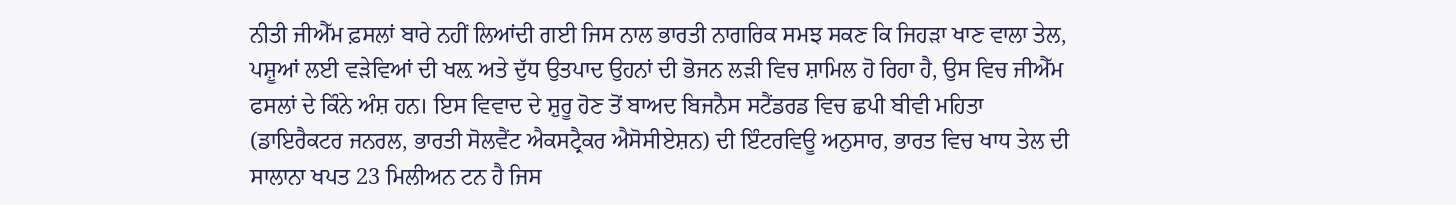ਨੀਤੀ ਜੀਐੱਮ ਫ਼ਸਲਾਂ ਬਾਰੇ ਨਹੀਂ ਲਿਆਂਦੀ ਗਈ ਜਿਸ ਨਾਲ ਭਾਰਤੀ ਨਾਗਰਿਕ ਸਮਝ ਸਕਣ ਕਿ ਜਿਹੜਾ ਖਾਣ ਵਾਲਾ ਤੇਲ, ਪਸ਼ੂਆਂ ਲਈ ਵੜੇਵਿਆਂ ਦੀ ਖਲ਼ ਅਤੇ ਦੁੱਧ ਉਤਪਾਦ ਉਹਨਾਂ ਦੀ ਭੋਜਨ ਲੜੀ ਵਿਚ ਸ਼ਾਮਿਲ ਹੋ ਰਿਹਾ ਹੈ, ਉਸ ਵਿਚ ਜੀਐੱਮ ਫਸਲਾਂ ਦੇ ਕਿੰਨੇ ਅੰਸ਼ ਹਨ। ਇਸ ਵਿਵਾਦ ਦੇ ਸ਼ੁਰੂ ਹੋਣ ਤੋਂ ਬਾਅਦ ਬਿਜਨੈਸ ਸਟੈਂਡਰਡ ਵਿਚ ਛਪੀ ਬੀਵੀ ਮਹਿਤਾ (ਡਾਇਰੈਕਟਰ ਜਨਰਲ, ਭਾਰਤੀ ਸੋਲਵੈਂਟ ਐਕਸਟ੍ਰੈਕਰ ਐਸੋਸੀਏਸ਼ਨ) ਦੀ ਇੰਟਰਵਿਊ ਅਨੁਸਾਰ, ਭਾਰਤ ਵਿਚ ਖਾਧ ਤੇਲ ਦੀ ਸਾਲਾਨਾ ਖਪਤ 23 ਮਿਲੀਅਨ ਟਨ ਹੈ ਜਿਸ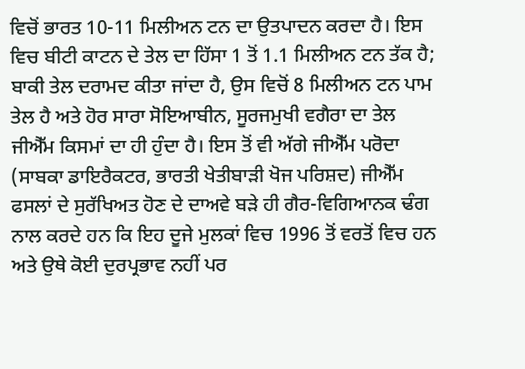ਵਿਚੋਂ ਭਾਰਤ 10-11 ਮਿਲੀਅਨ ਟਨ ਦਾ ਉਤਪਾਦਨ ਕਰਦਾ ਹੈ। ਇਸ ਵਿਚ ਬੀਟੀ ਕਾਟਨ ਦੇ ਤੇਲ ਦਾ ਹਿੱਸਾ 1 ਤੋਂ 1.1 ਮਿਲੀਅਨ ਟਨ ਤੱਕ ਹੈ; ਬਾਕੀ ਤੇਲ ਦਰਾਮਦ ਕੀਤਾ ਜਾਂਦਾ ਹੈ, ਉਸ ਵਿਚੋਂ 8 ਮਿਲੀਅਨ ਟਨ ਪਾਮ ਤੇਲ ਹੈ ਅਤੇ ਹੋਰ ਸਾਰਾ ਸੋਇਆਬੀਨ, ਸੂਰਜਮੁਖੀ ਵਗੈਰਾ ਦਾ ਤੇਲ ਜੀਐੱਮ ਕਿਸਮਾਂ ਦਾ ਹੀ ਹੁੰਦਾ ਹੈ। ਇਸ ਤੋਂ ਵੀ ਅੱਗੇ ਜੀਐੱਮ ਪਰੋਦਾ (ਸਾਬਕਾ ਡਾਇਰੈਕਟਰ, ਭਾਰਤੀ ਖੇਤੀਬਾੜੀ ਖੋਜ ਪਰਿਸ਼ਦ) ਜੀਐੱਮ ਫਸਲਾਂ ਦੇ ਸੁਰੱਖਿਅਤ ਹੋਣ ਦੇ ਦਾਅਵੇ ਬੜੇ ਹੀ ਗੈਰ-ਵਿਗਿਆਨਕ ਢੰਗ ਨਾਲ ਕਰਦੇ ਹਨ ਕਿ ਇਹ ਦੂਜੇ ਮੁਲਕਾਂ ਵਿਚ 1996 ਤੋਂ ਵਰਤੋਂ ਵਿਚ ਹਨ ਅਤੇ ਉਥੇ ਕੋਈ ਦੁਰਪ੍ਰਭਾਵ ਨਹੀਂ ਪਰ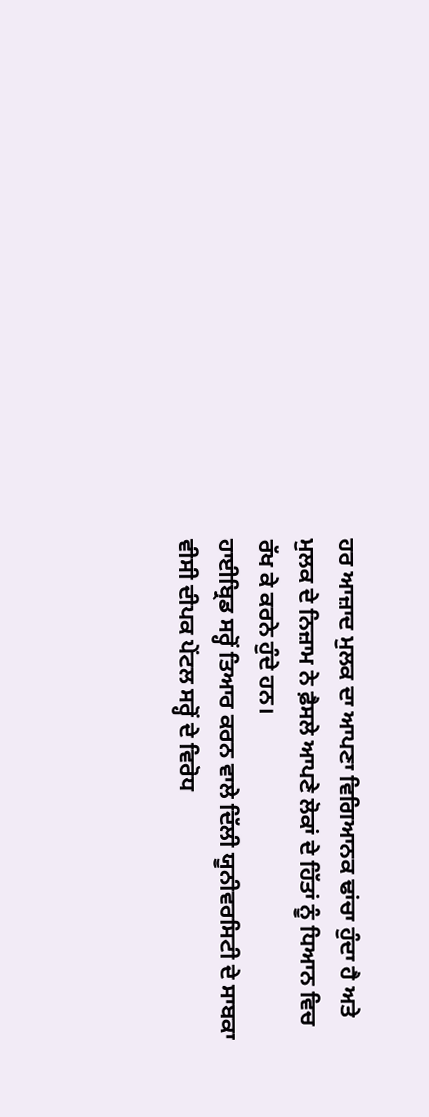ਹਰ ਆਜ਼ਾਦ ਮੁਲਕ ਦਾ ਆਪਣਾ ਵਿਗਿਆਨਕ ਢਾਂਚਾ ਹੁੰਦਾ ਹੈ ਅਤੇ ਮੁਲਕ ਦੇ ਨਿਜ਼ਾਮ ਨੇ ਫ਼ੈਸਲੇ ਆਪਣੇ ਲੋਕਾਂ ਦੇ ਹਿੱਤਾਂ ਨੂੰ ਧਿਆਨ ਵਿਚ ਰੱਖ ਕੇ ਕਰਨੇ ਹੁੰਦੇ ਹਨ।
ਹਾਈਬ੍ਰਿਡ ਸਰ੍ਹੋਂ ਤਿਆਰ ਕਰਨ ਵਾਲੇ ਦਿੱਲੀ ਯੂਨੀਵਰਸਿਟੀ ਦੇ ਸਾਬਕਾ ਵੀਸੀ ਦੀਪਕ ਪੇਂਟਲ ਸਰ੍ਹੋਂ ਦੇ ਵਿਰੋਧ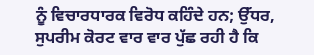ਨੂੰ ਵਿਚਾਰਧਾਰਕ ਵਿਰੋਧ ਕਹਿੰਦੇ ਹਨ; ਉੱਧਰ, ਸੁਪਰੀਮ ਕੋਰਟ ਵਾਰ ਵਾਰ ਪੁੱਛ ਰਹੀ ਹੈ ਕਿ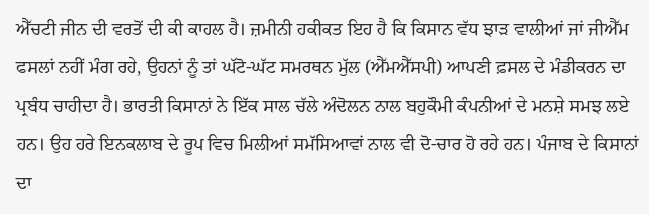ਐੱਚਟੀ ਜੀਨ ਦੀ ਵਰਤੋਂ ਦੀ ਕੀ ਕਾਹਲ ਹੈ। ਜ਼ਮੀਨੀ ਹਕੀਕਤ ਇਹ ਹੈ ਕਿ ਕਿਸਾਨ ਵੱਧ ਝਾੜ ਵਾਲੀਆਂ ਜਾਂ ਜੀਐੱਮ ਫਸਲਾਂ ਨਹੀਂ ਮੰਗ ਰਹੇ, ਉਹਨਾਂ ਨੂੰ ਤਾਂ ਘੱਟੋ-ਘੱਟ ਸਮਰਥਨ ਮੁੱਲ (ਐੱਮਐੱਸਪੀ) ਆਪਣੀ ਫ਼ਸਲ ਦੇ ਮੰਡੀਕਰਨ ਦਾ ਪ੍ਰਬੰਧ ਚਾਹੀਦਾ ਹੈ। ਭਾਰਤੀ ਕਿਸਾਨਾਂ ਨੇ ਇੱਕ ਸਾਲ ਚੱਲੇ ਅੰਦੋਲਨ ਨਾਲ ਬਹੁਕੌਮੀ ਕੰਪਨੀਆਂ ਦੇ ਮਨਸ਼ੇ ਸਮਝ ਲਏ ਹਨ। ਉਹ ਹਰੇ ਇਨਕਲਾਬ ਦੇ ਰੂਪ ਵਿਚ ਮਿਲੀਆਂ ਸਮੱਸਿਆਵਾਂ ਨਾਲ ਵੀ ਦੋ-ਚਾਰ ਹੋ ਰਹੇ ਹਨ। ਪੰਜਾਬ ਦੇ ਕਿਸਾਨਾਂ ਦਾ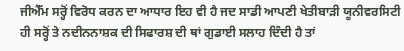ਜੀਐੱਮ ਸਰ੍ਹੋਂ ਵਿਰੋਧ ਕਰਨ ਦਾ ਆਧਾਰ ਇਹ ਵੀ ਹੈ ਜਦ ਸਾਡੀ ਆਪਣੀ ਖੇਤੀਬਾੜੀ ਯੂਨੀਵਰਸਿਟੀ ਹੀ ਸਰ੍ਹੋਂ ਤੇ ਨਦੀਨਨਾਸ਼ਕ ਦੀ ਸਿਫਾਰਸ਼ ਦੀ ਥਾਂ ਗੁਡਾਈ ਸਲਾਹ ਦਿੰਦੀ ਹੈ ਤਾਂ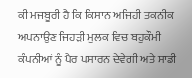ਕੀ ਮਜਬੂਰੀ ਹੈ ਕਿ ਕਿਸਾਨ ਅਜਿਹੀ ਤਕਨੀਕ ਅਪਨਾਉਣ ਜਿਹੜੀ ਮੁਲਕ ਵਿਚ ਬਹੁਕੌਮੀ ਕੰਪਨੀਆਂ ਨੂੰ ਪੈਰ ਪਸਾਰਨ ਦੇਵੇਗੀ ਅਤੇ ਸਾਡੀ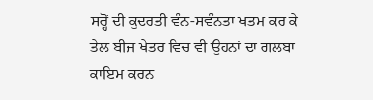ਸਰ੍ਹੋਂ ਦੀ ਕੁਦਰਤੀ ਵੰਨ-ਸਵੰਨਤਾ ਖਤਮ ਕਰ ਕੇ ਤੇਲ ਬੀਜ ਖੇਤਰ ਵਿਚ ਵੀ ਉਹਨਾਂ ਦਾ ਗਲਬਾ ਕਾਇਮ ਕਰਨ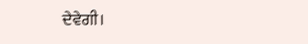ਦੇਵੇਗੀ।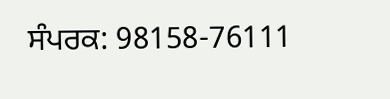ਸੰਪਰਕ: 98158-76111